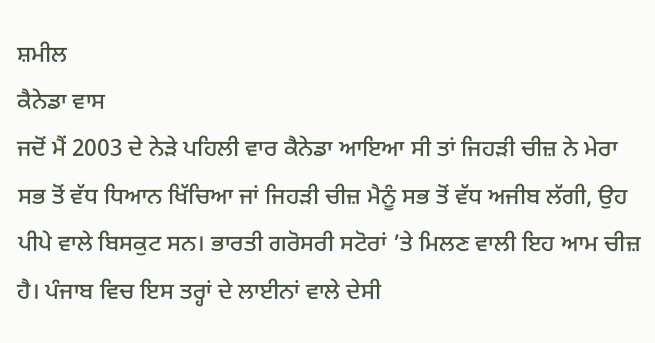ਸ਼ਮੀਲ
ਕੈਨੇਡਾ ਵਾਸ
ਜਦੋਂ ਮੈਂ 2003 ਦੇ ਨੇੜੇ ਪਹਿਲੀ ਵਾਰ ਕੈਨੇਡਾ ਆਇਆ ਸੀ ਤਾਂ ਜਿਹੜੀ ਚੀਜ਼ ਨੇ ਮੇਰਾ ਸਭ ਤੋਂ ਵੱਧ ਧਿਆਨ ਖਿੱਚਿਆ ਜਾਂ ਜਿਹੜੀ ਚੀਜ਼ ਮੈਨੂੰ ਸਭ ਤੋਂ ਵੱਧ ਅਜੀਬ ਲੱਗੀ, ਉਹ ਪੀਪੇ ਵਾਲੇ ਬਿਸਕੁਟ ਸਨ। ਭਾਰਤੀ ਗਰੋਸਰੀ ਸਟੋਰਾਂ ’ਤੇ ਮਿਲਣ ਵਾਲੀ ਇਹ ਆਮ ਚੀਜ਼ ਹੈ। ਪੰਜਾਬ ਵਿਚ ਇਸ ਤਰ੍ਹਾਂ ਦੇ ਲਾਈਨਾਂ ਵਾਲੇ ਦੇਸੀ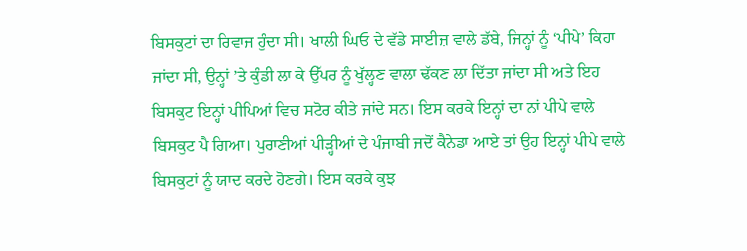ਬਿਸਕੁਟਾਂ ਦਾ ਰਿਵਾਜ ਹੁੰਦਾ ਸੀ। ਖਾਲੀ ਘਿਓ ਦੇ ਵੱਡੇ ਸਾਈਜ਼ ਵਾਲੇ ਡੱਬੇ, ਜਿਨ੍ਹਾਂ ਨੂੰ ‘ਪੀਪੇ’ ਕਿਹਾ ਜਾਂਦਾ ਸੀ, ਉਨ੍ਹਾਂ ’ਤੇ ਕੁੰਡੀ ਲਾ ਕੇ ਉੱਪਰ ਨੂੰ ਖੁੱਲ੍ਹਣ ਵਾਲਾ ਢੱਕਣ ਲਾ ਦਿੱਤਾ ਜਾਂਦਾ ਸੀ ਅਤੇ ਇਹ ਬਿਸਕੁਟ ਇਨ੍ਹਾਂ ਪੀਪਿਆਂ ਵਿਚ ਸਟੋਰ ਕੀਤੇ ਜਾਂਦੇ ਸਨ। ਇਸ ਕਰਕੇ ਇਨ੍ਹਾਂ ਦਾ ਨਾਂ ਪੀਪੇ ਵਾਲੇ ਬਿਸਕੁਟ ਪੈ ਗਿਆ। ਪੁਰਾਣੀਆਂ ਪੀੜ੍ਹੀਆਂ ਦੇ ਪੰਜਾਬੀ ਜਦੋਂ ਕੈਨੇਡਾ ਆਏ ਤਾਂ ਉਹ ਇਨ੍ਹਾਂ ਪੀਪੇ ਵਾਲੇ ਬਿਸਕੁਟਾਂ ਨੂੰ ਯਾਦ ਕਰਦੇ ਹੋਣਗੇ। ਇਸ ਕਰਕੇ ਕੁਝ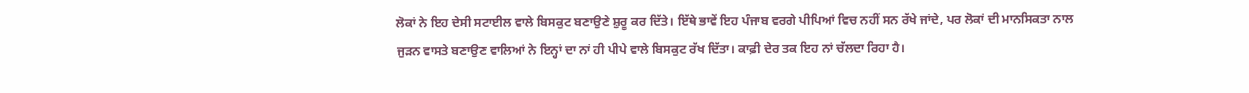ਲੋਕਾਂ ਨੇ ਇਹ ਦੇਸੀ ਸਟਾਈਲ ਵਾਲੇ ਬਿਸਕੁਟ ਬਣਾਉਣੇ ਸ਼ੁਰੂ ਕਰ ਦਿੱਤੇ। ਇੱਥੇ ਭਾਵੇਂ ਇਹ ਪੰਜਾਬ ਵਰਗੇ ਪੀਪਿਆਂ ਵਿਚ ਨਹੀਂ ਸਨ ਰੱਖੇ ਜਾਂਦੇ, ਪਰ ਲੋਕਾਂ ਦੀ ਮਾਨਸਿਕਤਾ ਨਾਲ ਜੁੜਨ ਵਾਸਤੇ ਬਣਾਉਣ ਵਾਲਿਆਂ ਨੇ ਇਨ੍ਹਾਂ ਦਾ ਨਾਂ ਹੀ ਪੀਪੇ ਵਾਲੇ ਬਿਸਕੁਟ ਰੱਖ ਦਿੱਤਾ। ਕਾਫ਼ੀ ਦੇਰ ਤਕ ਇਹ ਨਾਂ ਚੱਲਦਾ ਰਿਹਾ ਹੈ।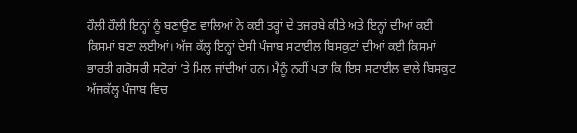ਹੌਲੀ ਹੌਲੀ ਇਨ੍ਹਾਂ ਨੂੰ ਬਣਾਉਣ ਵਾਲਿਆਂ ਨੇ ਕਈ ਤਰ੍ਹਾਂ ਦੇ ਤਜਰਬੇ ਕੀਤੇ ਅਤੇ ਇਨ੍ਹਾਂ ਦੀਆਂ ਕਈ ਕਿਸਮਾਂ ਬਣਾ ਲਈਆਂ। ਅੱਜ ਕੱਲ੍ਹ ਇਨ੍ਹਾਂ ਦੇਸੀ ਪੰਜਾਬ ਸਟਾਈਲ ਬਿਸਕੁਟਾਂ ਦੀਆਂ ਕਈ ਕਿਸਮਾਂ ਭਾਰਤੀ ਗਰੋਸਰੀ ਸਟੋਰਾਂ ’ਤੇ ਮਿਲ ਜਾਂਦੀਆਂ ਹਨ। ਮੈਨੂੰ ਨਹੀਂ ਪਤਾ ਕਿ ਇਸ ਸਟਾਈਲ ਵਾਲੇ ਬਿਸਕੁਟ ਅੱਜਕੱਲ੍ਹ ਪੰਜਾਬ ਵਿਚ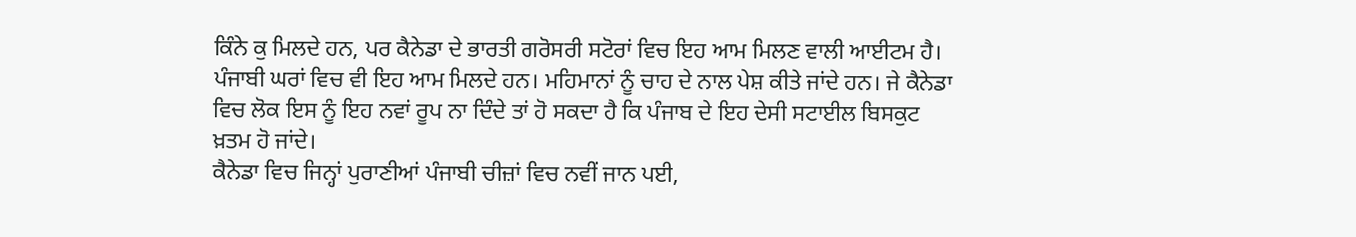ਕਿੰਨੇ ਕੁ ਮਿਲਦੇ ਹਨ, ਪਰ ਕੈਨੇਡਾ ਦੇ ਭਾਰਤੀ ਗਰੋਸਰੀ ਸਟੋਰਾਂ ਵਿਚ ਇਹ ਆਮ ਮਿਲਣ ਵਾਲੀ ਆਈਟਮ ਹੈ। ਪੰਜਾਬੀ ਘਰਾਂ ਵਿਚ ਵੀ ਇਹ ਆਮ ਮਿਲਦੇ ਹਨ। ਮਹਿਮਾਨਾਂ ਨੂੰ ਚਾਹ ਦੇ ਨਾਲ ਪੇਸ਼ ਕੀਤੇ ਜਾਂਦੇ ਹਨ। ਜੇ ਕੈਨੇਡਾ ਵਿਚ ਲੋਕ ਇਸ ਨੂੰ ਇਹ ਨਵਾਂ ਰੂਪ ਨਾ ਦਿੰਦੇ ਤਾਂ ਹੋ ਸਕਦਾ ਹੈ ਕਿ ਪੰਜਾਬ ਦੇ ਇਹ ਦੇਸੀ ਸਟਾਈਲ ਬਿਸਕੁਟ ਖ਼ਤਮ ਹੋ ਜਾਂਦੇ।
ਕੈਨੇਡਾ ਵਿਚ ਜਿਨ੍ਹਾਂ ਪੁਰਾਣੀਆਂ ਪੰਜਾਬੀ ਚੀਜ਼ਾਂ ਵਿਚ ਨਵੀਂ ਜਾਨ ਪਈ,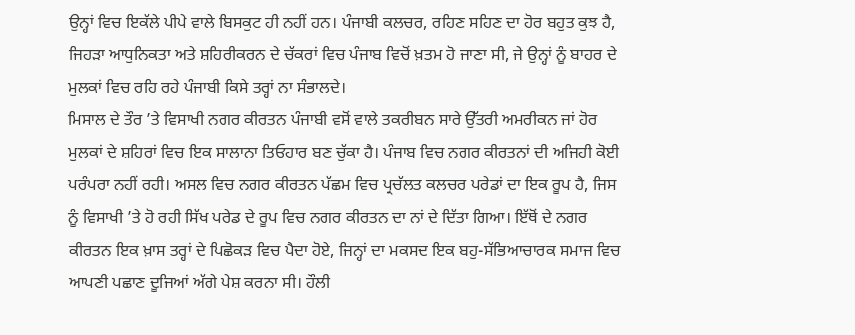ਉਨ੍ਹਾਂ ਵਿਚ ਇਕੱਲੇ ਪੀਪੇ ਵਾਲੇ ਬਿਸਕੁਟ ਹੀ ਨਹੀਂ ਹਨ। ਪੰਜਾਬੀ ਕਲਚਰ, ਰਹਿਣ ਸਹਿਣ ਦਾ ਹੋਰ ਬਹੁਤ ਕੁਝ ਹੈ, ਜਿਹੜਾ ਆਧੁਨਿਕਤਾ ਅਤੇ ਸ਼ਹਿਰੀਕਰਨ ਦੇ ਚੱਕਰਾਂ ਵਿਚ ਪੰਜਾਬ ਵਿਚੋਂ ਖ਼ਤਮ ਹੋ ਜਾਣਾ ਸੀ, ਜੇ ਉਨ੍ਹਾਂ ਨੂੰ ਬਾਹਰ ਦੇ ਮੁਲਕਾਂ ਵਿਚ ਰਹਿ ਰਹੇ ਪੰਜਾਬੀ ਕਿਸੇ ਤਰ੍ਹਾਂ ਨਾ ਸੰਭਾਲਦੇ।
ਮਿਸਾਲ ਦੇ ਤੌਰ ’ਤੇ ਵਿਸਾਖੀ ਨਗਰ ਕੀਰਤਨ ਪੰਜਾਬੀ ਵਸੋਂ ਵਾਲੇ ਤਕਰੀਬਨ ਸਾਰੇ ਉੱਤਰੀ ਅਮਰੀਕਨ ਜਾਂ ਹੋਰ ਮੁਲਕਾਂ ਦੇ ਸ਼ਹਿਰਾਂ ਵਿਚ ਇਕ ਸਾਲਾਨਾ ਤਿਓਹਾਰ ਬਣ ਚੁੱਕਾ ਹੈ। ਪੰਜਾਬ ਵਿਚ ਨਗਰ ਕੀਰਤਨਾਂ ਦੀ ਅਜਿਹੀ ਕੋਈ ਪਰੰਪਰਾ ਨਹੀਂ ਰਹੀ। ਅਸਲ ਵਿਚ ਨਗਰ ਕੀਰਤਨ ਪੱਛਮ ਵਿਚ ਪ੍ਰਚੱਲਤ ਕਲਚਰ ਪਰੇਡਾਂ ਦਾ ਇਕ ਰੂਪ ਹੈ, ਜਿਸ ਨੂੰ ਵਿਸਾਖੀ ’ਤੇ ਹੋ ਰਹੀ ਸਿੱਖ ਪਰੇਡ ਦੇ ਰੂਪ ਵਿਚ ਨਗਰ ਕੀਰਤਨ ਦਾ ਨਾਂ ਦੇ ਦਿੱਤਾ ਗਿਆ। ਇੱਥੋਂ ਦੇ ਨਗਰ ਕੀਰਤਨ ਇਕ ਖ਼ਾਸ ਤਰ੍ਹਾਂ ਦੇ ਪਿਛੋਕੜ ਵਿਚ ਪੈਦਾ ਹੋਏ, ਜਿਨ੍ਹਾਂ ਦਾ ਮਕਸਦ ਇਕ ਬਹੁ-ਸੱਭਿਆਚਾਰਕ ਸਮਾਜ ਵਿਚ ਆਪਣੀ ਪਛਾਣ ਦੂਜਿਆਂ ਅੱਗੇ ਪੇਸ਼ ਕਰਨਾ ਸੀ। ਹੌਲੀ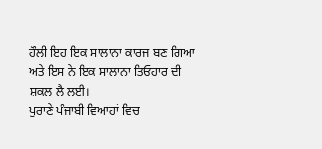ਹੌਲੀ ਇਹ ਇਕ ਸਾਲਾਨਾ ਕਾਰਜ ਬਣ ਗਿਆ ਅਤੇ ਇਸ ਨੇ ਇਕ ਸਾਲਾਨਾ ਤਿਓਹਾਰ ਦੀ ਸ਼ਕਲ ਲੈ ਲਈ।
ਪੁਰਾਣੇ ਪੰਜਾਬੀ ਵਿਆਹਾਂ ਵਿਚ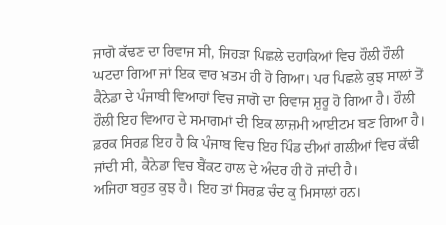ਜਾਗੋ ਕੱਢਣ ਦਾ ਰਿਵਾਜ ਸੀ, ਜਿਹੜਾ ਪਿਛਲੇ ਦਹਾਕਿਆਂ ਵਿਚ ਹੌਲੀ ਹੌਲੀ ਘਟਦਾ ਗਿਆ ਜਾਂ ਇਕ ਵਾਰ ਖ਼ਤਮ ਹੀ ਹੋ ਗਿਆ। ਪਰ ਪਿਛਲੇ ਕੁਝ ਸਾਲਾਂ ਤੋਂ ਕੈਨੇਡਾ ਦੇ ਪੰਜਾਬੀ ਵਿਆਹਾਂ ਵਿਚ ਜਾਗੋ ਦਾ ਰਿਵਾਜ ਸ਼ੁਰੂ ਹੋ ਗਿਆ ਹੈ। ਹੌਲੀ ਹੌਲੀ ਇਹ ਵਿਆਹ ਦੇ ਸਮਾਗਮਾਂ ਦੀ ਇਕ ਲਾਜ਼ਮੀ ਆਈਟਮ ਬਣ ਗਿਆ ਹੈ। ਫ਼ਰਕ ਸਿਰਫ਼ ਇਹ ਹੈ ਕਿ ਪੰਜਾਬ ਵਿਚ ਇਹ ਪਿੰਡ ਦੀਆਂ ਗਲੀਆਂ ਵਿਚ ਕੱਢੀ ਜਾਂਦੀ ਸੀ, ਕੈਨੇਡਾ ਵਿਚ ਬੈਂਕਟ ਹਾਲ ਦੇ ਅੰਦਰ ਹੀ ਹੋ ਜਾਂਦੀ ਹੈ।
ਅਜਿਹਾ ਬਹੁਤ ਕੁਝ ਹੈ। ਇਹ ਤਾਂ ਸਿਰਫ਼ ਚੰਦ ਕੁ ਮਿਸਾਲਾਂ ਹਨ।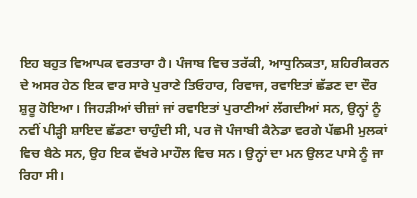ਇਹ ਬਹੁਤ ਵਿਆਪਕ ਵਰਤਾਰਾ ਹੈ। ਪੰਜਾਬ ਵਿਚ ਤਰੱਕੀ, ਆਧੁਨਿਕਤਾ, ਸ਼ਹਿਰੀਕਰਨ ਦੇ ਅਸਰ ਹੇਠ ਇਕ ਵਾਰ ਸਾਰੇ ਪੁਰਾਣੇ ਤਿਓਹਾਰ, ਰਿਵਾਜ, ਰਵਾਇਤਾਂ ਛੱਡਣ ਦਾ ਦੌਰ ਸ਼ੁਰੂ ਹੋਇਆ। ਜਿਹੜੀਆਂ ਚੀਜ਼ਾਂ ਜਾਂ ਰਵਾਇਤਾਂ ਪੁਰਾਣੀਆਂ ਲੱਗਦੀਆਂ ਸਨ, ਉਨ੍ਹਾਂ ਨੂੰ ਨਵੀਂ ਪੀੜ੍ਹੀ ਸ਼ਾਇਦ ਛੱਡਣਾ ਚਾਹੁੰਦੀ ਸੀ, ਪਰ ਜੋ ਪੰਜਾਬੀ ਕੈਨੇਡਾ ਵਰਗੇ ਪੱਛਮੀ ਮੁਲਕਾਂ ਵਿਚ ਬੈਠੇ ਸਨ, ਉਹ ਇਕ ਵੱਖਰੇ ਮਾਹੌਲ ਵਿਚ ਸਨ। ਉਨ੍ਹਾਂ ਦਾ ਮਨ ਉਲਟ ਪਾਸੇ ਨੂੰ ਜਾ ਰਿਹਾ ਸੀ।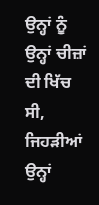ਉਨ੍ਹਾਂ ਨੂੰ ਉਨ੍ਹਾਂ ਚੀਜ਼ਾਂ ਦੀ ਖਿੱਚ ਸੀ, ਜਿਹੜੀਆਂ ਉਨ੍ਹਾਂ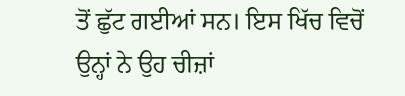ਤੋਂ ਛੁੱਟ ਗਈਆਂ ਸਨ। ਇਸ ਖਿੱਚ ਵਿਚੋਂ ਉਨ੍ਹਾਂ ਨੇ ਉਹ ਚੀਜ਼ਾਂ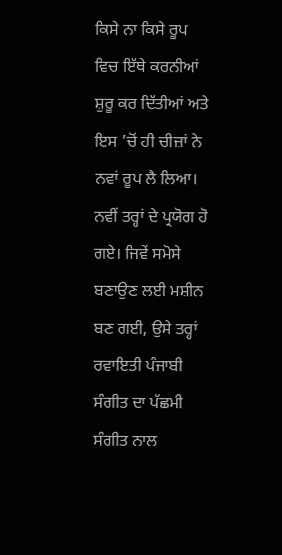ਕਿਸੇ ਨਾ ਕਿਸੇ ਰੂਪ ਵਿਚ ਇੱਥੇ ਕਰਨੀਆਂ ਸ਼ੁਰੂ ਕਰ ਦਿੱਤੀਆਂ ਅਤੇ ਇਸ ’ਚੋਂ ਹੀ ਚੀਜ਼ਾਂ ਨੇ ਨਵਾਂ ਰੂਪ ਲੈ ਲਿਆ। ਨਵੀਂ ਤਰ੍ਹਾਂ ਦੇ ਪ੍ਰਯੋਗ ਹੋ ਗਏ। ਜਿਵੇਂ ਸਮੋਸੇ ਬਣਾਉਣ ਲਈ ਮਸ਼ੀਨ ਬਣ ਗਈ, ਉਸੇ ਤਰ੍ਹਾਂ ਰਵਾਇਤੀ ਪੰਜਾਬੀ ਸੰਗੀਤ ਦਾ ਪੱਛਮੀ ਸੰਗੀਤ ਨਾਲ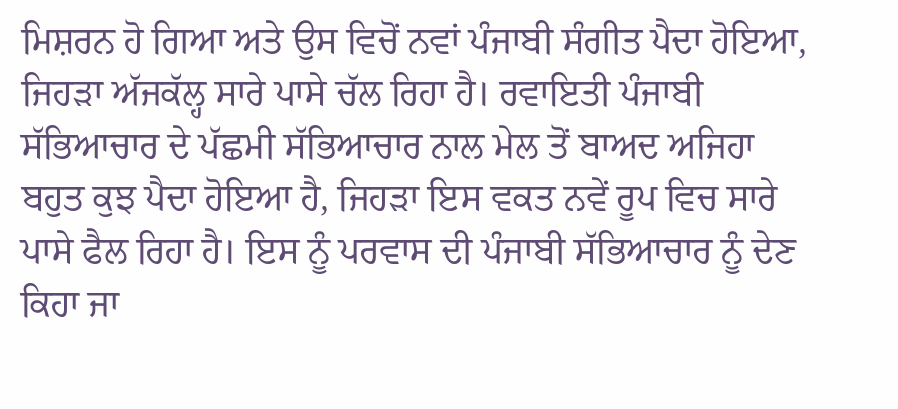ਮਿਸ਼ਰਨ ਹੋ ਗਿਆ ਅਤੇ ਉਸ ਵਿਚੋਂ ਨਵਾਂ ਪੰਜਾਬੀ ਸੰਗੀਤ ਪੈਦਾ ਹੋਇਆ, ਜਿਹੜਾ ਅੱਜਕੱਲ੍ਹ ਸਾਰੇ ਪਾਸੇ ਚੱਲ ਰਿਹਾ ਹੈ। ਰਵਾਇਤੀ ਪੰਜਾਬੀ ਸੱਭਿਆਚਾਰ ਦੇ ਪੱਛਮੀ ਸੱਭਿਆਚਾਰ ਨਾਲ ਮੇਲ ਤੋਂ ਬਾਅਦ ਅਜਿਹਾ ਬਹੁਤ ਕੁਝ ਪੈਦਾ ਹੋਇਆ ਹੈ, ਜਿਹੜਾ ਇਸ ਵਕਤ ਨਵੇਂ ਰੂਪ ਵਿਚ ਸਾਰੇ ਪਾਸੇ ਫੈਲ ਰਿਹਾ ਹੈ। ਇਸ ਨੂੰ ਪਰਵਾਸ ਦੀ ਪੰਜਾਬੀ ਸੱਭਿਆਚਾਰ ਨੂੰ ਦੇਣ ਕਿਹਾ ਜਾ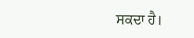ਸਕਦਾ ਹੈ।